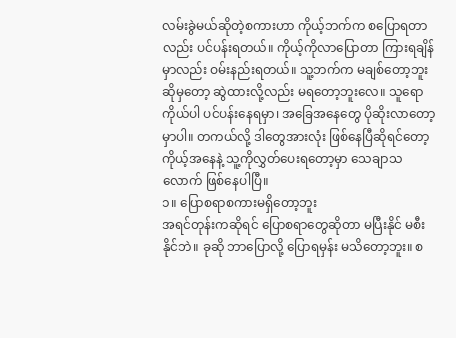လမ်းခွဲမယ်ဆိုတဲ့စကားဟာ ကိုယ့်ဘက်က စပြောရတာလည်း ပင်ပန်းရတယ်။ ကိုယ့်ကိုလာပြောတာ ကြားရချိန်မှာလည်း ဝမ်းနည်းရတယ်။ သူ့ဘက်က မချစ်တော့ဘူးဆိုမှတော့ ဆွဲထားလို့လည်း မရတော့ဘူးလေ။ သူရောကိုယ်ပါ ပင်ပန်းနေရမှာ၊ အခြေအနေတွေ ပိုဆိုးလာတော့မှာပါ။ တကယ်လို့ ဒါတွေအားလုံး ဖြစ်နေပြီဆိုရင်တော့ ကိုယ့်အနေနဲ့ သူ့ကိုလွှတ်ပေးရတော့မှာ သေချာသလောက် ဖြစ်နေပါပြီ။
၁။ ပြောစရာစကားမရှိတော့ဘူး
အရင်တုန်းကဆိုရင် ပြောစရာတွေဆိုတာ မပြီးနိုင် မစီးနိုင်ဘဲ။ ခုဆို ဘာပြောလို့ ပြောရမှန်း မသိတော့ဘူး။ စ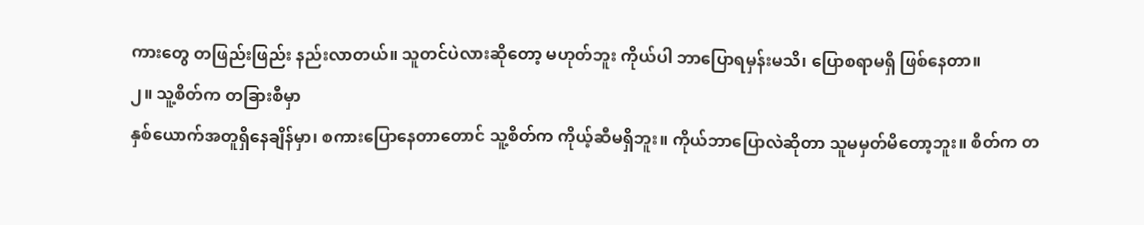ကားတွေ တဖြည်းဖြည်း နည်းလာတယ်။ သူတင်ပဲလားဆိုတော့ မဟုတ်ဘူး ကိုယ်ပါ ဘာပြောရမှန်းမသိ၊ ပြောစရာမရှိ ဖြစ်နေတာ။
၂။ သူ့စိတ်က တခြားစီမှာ
နှစ်ယောက်အတူရှိနေချိန်မှာ၊ စကားပြောနေတာတောင် သူ့စိတ်က ကိုယ့်ဆီမရှိဘူး။ ကိုယ်ဘာပြောလဲဆိုတာ သူမမှတ်မိတော့ဘူး။ စိတ်က တ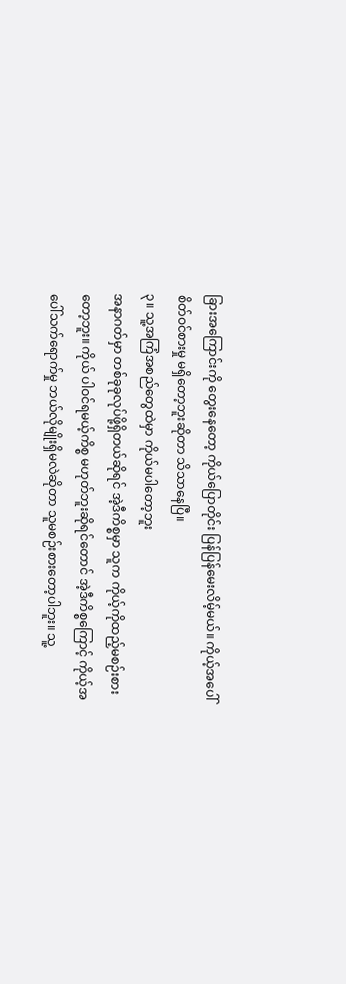ခြားအကြောင်းကို တွေးနေတော့ ကိုယ်ပြောတိုင်း ပြန်ပြန်မေးလိမ့်မယ်။ ကိုယ့်အပေါ်စိတ်ဝင်စားမှု မရှိတော့ဘူးဆိုတာ သိသာနေပြီ။
၃။ သူ့အကြံအစည်တွေထဲမှာ ကိုယ်မပါတော့ဘူး
အနာဂတ်မှာ တစ်ခုခုလုပ်ဖို့ရှိတယ်ဆိုရင် အဲ့ဒီကိစ္စမှာ သူက ကိုယ့်ကိုထည့်မစဉ်းစားတော့ဘူး။ ကိုယ် ပါဝင်ရမယ့်ကိစ္စ မဟုတ်ဘူးဆိုရင်တောင် အဲ့ဒီကိစ္စကြောင့် ကိုယ့်အပေါ်သက်ရောက်မှု ဘယ်လိုမျိုးရှိမလဲဆိုတာ သူမစဉ်းစားတော့ပါဘူး။ သူ့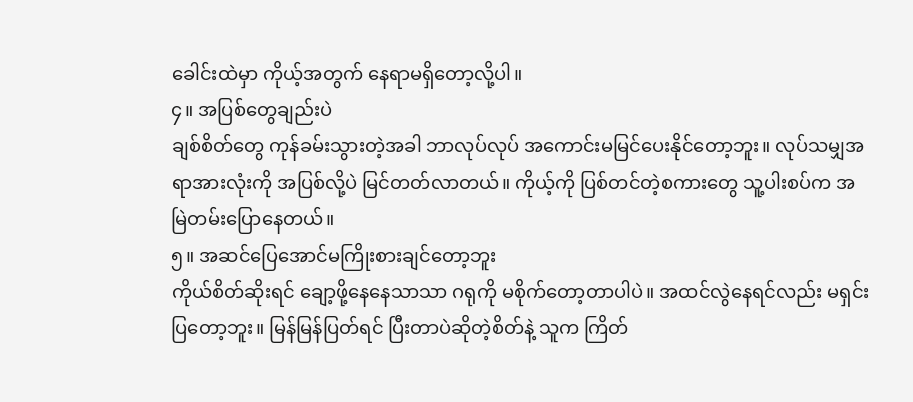ခေါင်းထဲမှာ ကိုယ့်အတွက် နေရာမရှိတော့လို့ပါ။
၄။ အပြစ်တွေချည်းပဲ
ချစ်စိတ်တွေ ကုန်ခမ်းသွားတဲ့အခါ ဘာလုပ်လုပ် အကောင်းမမြင်ပေးနိုင်တော့ဘူး။ လုပ်သမျှအရာအားလုံးကို အပြစ်လို့ပဲ မြင်တတ်လာတယ်။ ကိုယ့်ကို ပြစ်တင်တဲ့စကားတွေ သူ့ပါးစပ်က အမြဲတမ်းပြောနေတယ်။
၅။ အဆင်ပြေအောင်မကြိုးစားချင်တော့ဘူး
ကိုယ်စိတ်ဆိုးရင် ချော့ဖို့နေနေသာသာ ဂရုကို မစိုက်တော့တာပါပဲ။ အထင်လွဲနေရင်လည်း မရှင်းပြတော့ဘူး။ မြန်မြန်ပြတ်ရင် ပြီးတာပဲဆိုတဲ့စိတ်နဲ့ သူက ကြိတ်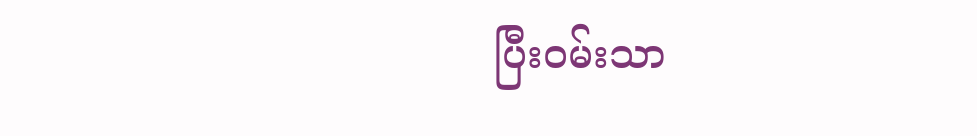ပြီးဝမ်းသာ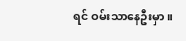ရင် ဝမ်းသာနေဦးမှာ။